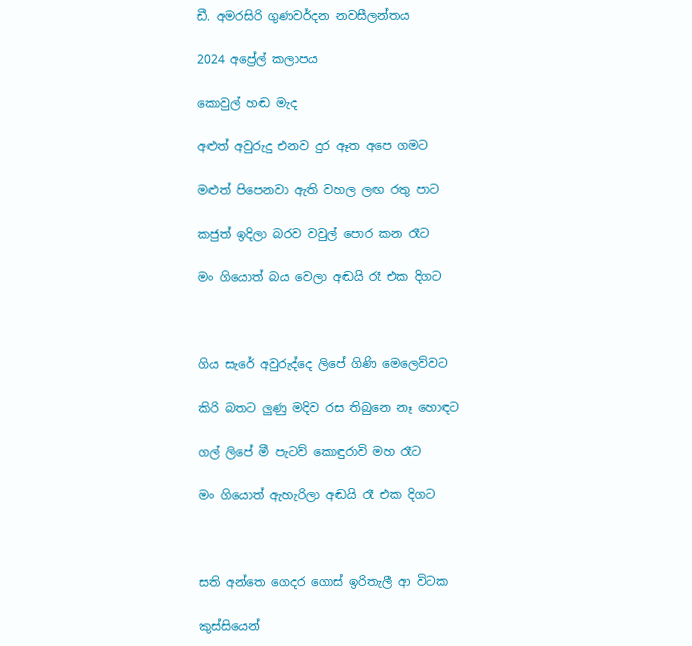ඩී. අමරසිරි ගුණවර්දන නවසීලන්තය

2024 අප්‍රේල් කලාපය

කොවුල් හඬ මැද

අළුත් අවුරුදු එනව දුර ඈත අපෙ ගමට

මළුත් පිපෙනවා ඇති වහල ලඟ රතු පාට

කජුත් ඉදිලා බරව වවුල් පොර කන රෑට

මං ගියොත් බය වෙලා අඬයි රෑ එක දිගට



ගිය සැරේ අවුරුද්දෙ ලිපේ ගිණි මෙලෙව්වට

කිරි බතට ලුණු මදිව රස තිබුනෙ නෑ හොඳට

ගල් ලිපේ මී පැටව් කොඳුරාවි මහ රෑට

මං ගියොත් ඇහැරිලා අඬයි රෑ එක දිගට



සති අන්තෙ ගෙදර ගොස් ඉරිතැලී ආ විටක

කුස්සියෙන්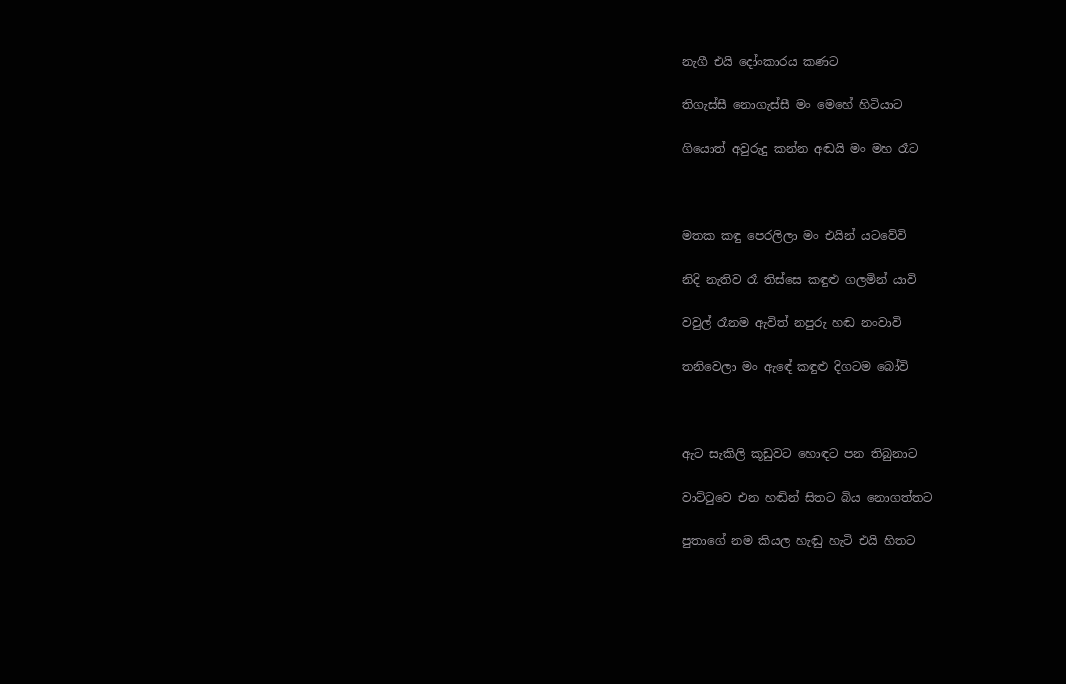නැගී එයි දෝංකාරය කණට

තිගැස්සී නොගැස්සී මං මෙහේ හිටියාට

ගියොත් අවුරුදු කන්න අඬයි මං මහ රෑට



මතක කඳු පෙරලිලා මං එයින් යටවේවි

නිදි නැතිව රෑ තිස්සෙ කඳුළු ගලමින් යාවි

වවුල් රෑනම ඇවිත් නපුරු හඬ නංවාවි

තනිවෙලා මං ඇඳේ කඳුළු දිගටම බෝවි



ඇට සැකිලි කූඩුවට හොඳට පන තිබුනාට

වාට්ටුවෙ එන හඬින් සිතට බිය නොගත්තට

පුතාගේ නම කියල හැඬු හැටි එයි හිතට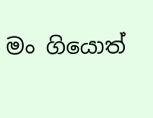මං ගියොත්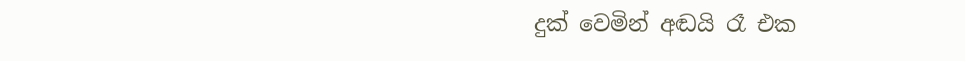දුක් වෙමින් අඬයි රෑ එක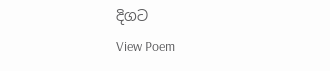දිගට
View Poem